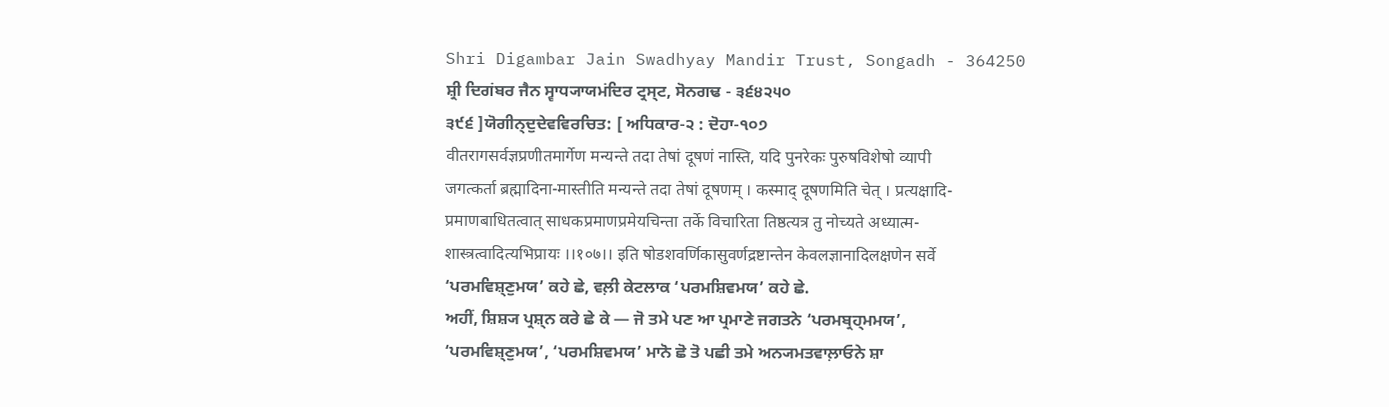Shri Digambar Jain Swadhyay Mandir Trust, Songadh - 364250
ਸ਼੍ਰੀ ਦਿਗਂਬਰ ਜੈਨ ਸ੍ਵਾਧ੍ਯਾਯਮਂਦਿਰ ਟ੍ਰਸ੍ਟ, ਸੋਨਗਢ - ੩੬੪੨੫੦
੩੯੬ ]ਯੋਗੀਨ੍ਦੁਦੇਵਵਿਰਚਿਤ: [ ਅਧਿਕਾਰ-੨ : ਦੋਹਾ-੧੦੭
वीतरागसर्वज्ञप्रणीतमार्गेण मन्यन्ते तदा तेषां दूषणं नास्ति, यदि पुनरेकः पुरुषविशेषो व्यापी
जगत्कर्ता ब्रह्मादिना-मास्तीति मन्यन्ते तदा तेषां दूषणम् । कस्माद् दूषणमिति चेत् । प्रत्यक्षादि-
प्रमाणबाधितत्वात् साधकप्रमाणप्रमेयचिन्ता तर्के विचारिता तिष्ठत्यत्र तु नोच्यते अध्यात्म-
शास्त्रत्वादित्यभिप्रायः ।।१०७।। इति षोडशवर्णिकासुवर्णद्रष्टान्तेन केवलज्ञानादिलक्षणेन सर्वे
‘ਪਰਮਵਿਸ਼੍ਣੁਮਯ’ ਕਹੇ ਛੇ, ਵਲ਼ੀ ਕੇਟਲਾਕ ‘ਪਰਮਸ਼ਿਵਮਯ’ ਕਹੇ ਛੇ.
ਅਹੀਂ, ਸ਼ਿਸ਼੍ਯ ਪ੍ਰਸ਼੍ਨ ਕਰੇ ਛੇ ਕੇ — ਜੋ ਤਮੇ ਪਣ ਆ ਪ੍ਰਮਾਣੇ ਜਗਤਨੇ ‘ਪਰਮਬ੍ਰਹ੍ਮਮਯ’,
‘ਪਰਮਵਿਸ਼੍ਣੁਮਯ’, ‘ਪਰਮਸ਼ਿਵਮਯ’ ਮਾਨੋ ਛੋ ਤੋ ਪਛੀ ਤਮੇ ਅਨ੍ਯਮਤਵਾਲ਼ਾਓਨੇ ਸ਼ਾ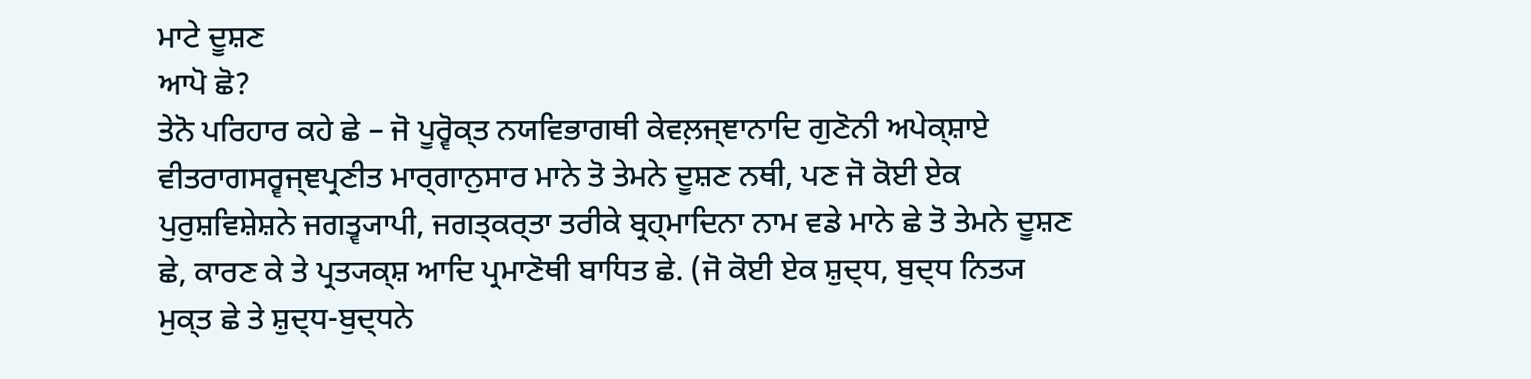ਮਾਟੇ ਦੂਸ਼ਣ
ਆਪੋ ਛੋ?
ਤੇਨੋ ਪਰਿਹਾਰ ਕਹੇ ਛੇ – ਜੋ ਪੂਰ੍ਵੋਕ੍ਤ ਨਯਵਿਭਾਗਥੀ ਕੇਵਲ਼ਜ੍ਞਾਨਾਦਿ ਗੁਣੋਨੀ ਅਪੇਕ੍ਸ਼ਾਏ
ਵੀਤਰਾਗਸਰ੍ਵਜ੍ਞਪ੍ਰਣੀਤ ਮਾਰ੍ਗਾਨੁਸਾਰ ਮਾਨੇ ਤੋ ਤੇਮਨੇ ਦੂਸ਼ਣ ਨਥੀ, ਪਣ ਜੋ ਕੋਈ ਏਕ
ਪੁਰੁਸ਼ਵਿਸ਼ੇਸ਼ਨੇ ਜਗਤ੍ਵ੍ਯਾਪੀ, ਜਗਤ੍ਕਰ੍ਤਾ ਤਰੀਕੇ ਬ੍ਰਹ੍ਮਾਦਿਨਾ ਨਾਮ ਵਡੇ ਮਾਨੇ ਛੇ ਤੋ ਤੇਮਨੇ ਦੂਸ਼ਣ
ਛੇ, ਕਾਰਣ ਕੇ ਤੇ ਪ੍ਰਤ੍ਯਕ੍ਸ਼ ਆਦਿ ਪ੍ਰਮਾਣੋਥੀ ਬਾਧਿਤ ਛੇ. (ਜੋ ਕੋਈ ਏਕ ਸ਼ੁਦ੍ਧ, ਬੁਦ੍ਧ ਨਿਤ੍ਯ
ਮੁਕ੍ਤ ਛੇ ਤੇ ਸ਼ੁਦ੍ਧ-ਬੁਦ੍ਧਨੇ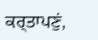ਕਰ੍ਤਾਪਣੁਂ,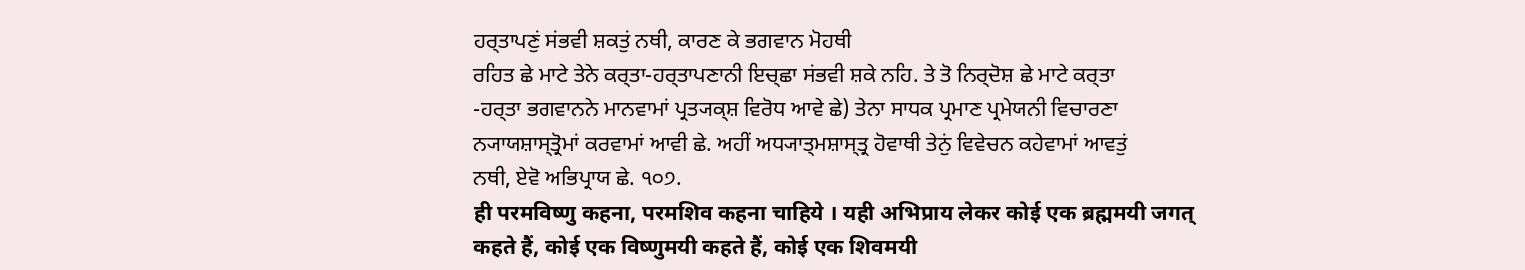ਹਰ੍ਤਾਪਣੁਂ ਸਂਭਵੀ ਸ਼ਕਤੁਂ ਨਥੀ, ਕਾਰਣ ਕੇ ਭਗਵਾਨ ਮੋਹਥੀ
ਰਹਿਤ ਛੇ ਮਾਟੇ ਤੇਨੇ ਕਰ੍ਤਾ-ਹਰ੍ਤਾਪਣਾਨੀ ਇਚ੍ਛਾ ਸਂਭਵੀ ਸ਼ਕੇ ਨਹਿ. ਤੇ ਤੋ ਨਿਰ੍ਦੋਸ਼ ਛੇ ਮਾਟੇ ਕਰ੍ਤਾ
-ਹਰ੍ਤਾ ਭਗਵਾਨਨੇ ਮਾਨਵਾਮਾਂ ਪ੍ਰਤ੍ਯਕ੍ਸ਼ ਵਿਰੋਧ ਆਵੇ ਛੇ) ਤੇਨਾ ਸਾਧਕ ਪ੍ਰਮਾਣ ਪ੍ਰਮੇਯਨੀ ਵਿਚਾਰਣਾ
ਨ੍ਯਾਯਸ਼ਾਸ੍ਤ੍ਰੋਮਾਂ ਕਰਵਾਮਾਂ ਆਵੀ ਛੇ. ਅਹੀਂ ਅਧ੍ਯਾਤ੍ਮਸ਼ਾਸ੍ਤ੍ਰ ਹੋਵਾਥੀ ਤੇਨੁਂ ਵਿਵੇਚਨ ਕਹੇਵਾਮਾਂ ਆਵਤੁਂ
ਨਥੀ, ਏਵੋ ਅਭਿਪ੍ਰਾਯ ਛੇ. ੧੦੭.
ही परमविष्णु कहना, परमशिव कहना चाहिये । यही अभिप्राय लेकर कोई एक ब्रह्ममयी जगत्
कहते हैं, कोई एक विष्णुमयी कहते हैं, कोई एक शिवमयी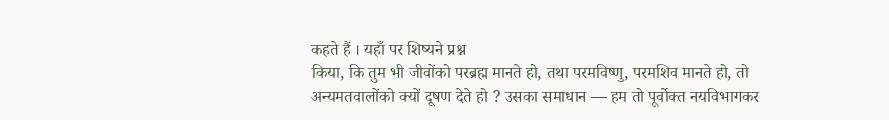कहते हैं । यहाँ पर शिष्यने प्रश्न
किया, कि तुम भी जीवोंको परब्रह्म मानते हो, तथा परमविष्णु, परमशिव मानते हो, तो
अन्यमतवालोंको क्यों दूषण देते हो ? उसका समाधान — हम तो पूर्वोक्त नयविभागकर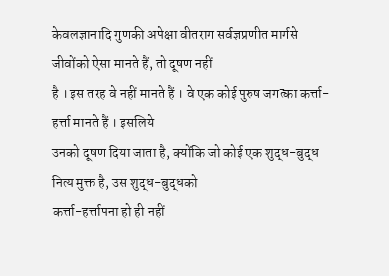केवलज्ञानादि गुणकी अपेक्षा वीतराग सर्वज्ञप्रणीत मार्गसे जीवोंको ऐसा मानते हैं, तो दूषण नहीं
है । इस तरह वे नहीं मानते हैं । वे एक कोई पुरुष जगत्का कर्त्ता-हर्त्ता मानते हैं । इसलिये
उनको दूषण दिया जाता है, क्योंकि जो कोई एक शुद्ध-बुद्ध नित्य मुक्त है, उस शुद्ध-बुद्धको
कर्त्ता-हर्त्तापना हो ही नहीं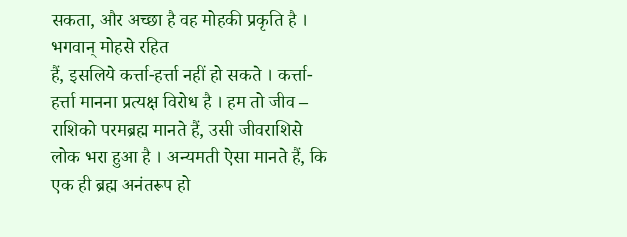सकता, और अच्छा है वह मोहकी प्रकृति है । भगवान् मोहसे रहित
हैं, इसलिये कर्त्ता-हर्त्ता नहीं हो सकते । कर्त्ता-हर्त्ता मानना प्रत्यक्ष विरोध है । हम तो जीव –
राशिको परमब्रह्म मानते हैं, उसी जीवराशिसे लोक भरा हुआ है । अन्यमती ऐसा मानते हैं, कि
एक ही ब्रह्म अनंतरूप हो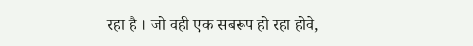रहा है । जो वही एक सबरूप हो रहा होवे,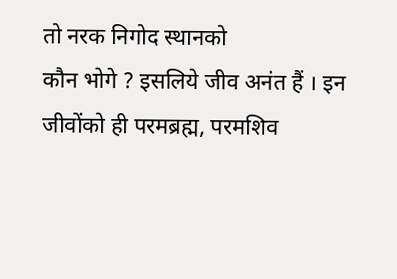तो नरक निगोद स्थानको
कौन भोगे ? इसलिये जीव अनंत हैं । इन जीवोंको ही परमब्रह्म, परमशिव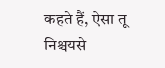कहते हैं, ऐसा तू
निश्चयसे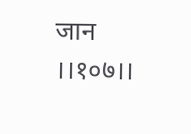जान ।।१०७।।